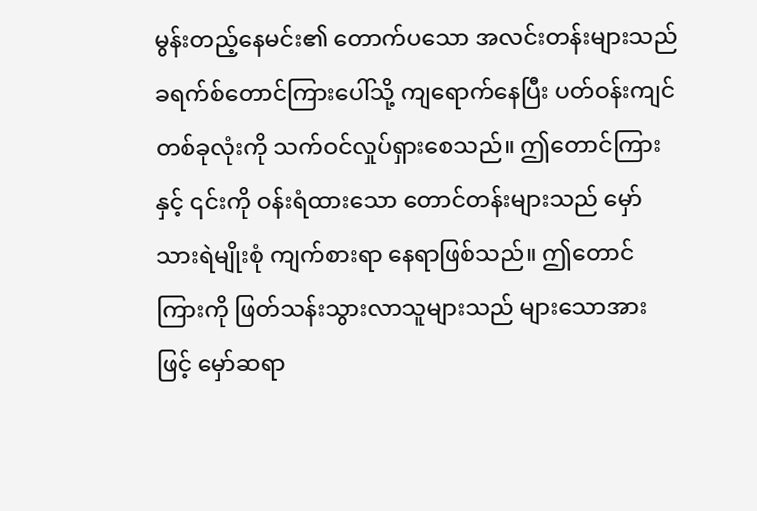မွန်းတည့်နေမင်း၏ တောက်ပသော အလင်းတန်းများသည် ခရက်စ်တောင်ကြားပေါ်သို့ ကျရောက်နေပြီး ပတ်ဝန်းကျင်တစ်ခုလုံးကို သက်ဝင်လှုပ်ရှားစေသည်။ ဤတောင်ကြားနှင့် ၎င်းကို ဝန်းရံထားသော တောင်တန်းများသည် မှော်သားရဲမျိုးစုံ ကျက်စားရာ နေရာဖြစ်သည်။ ဤတောင်ကြားကို ဖြတ်သန်းသွားလာသူများသည် များသောအားဖြင့် မှော်ဆရာ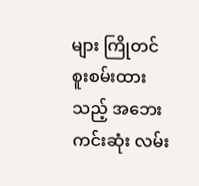များ ကြိုတင်စူးစမ်းထားသည့် အဘေးကင်းဆုံး လမ်း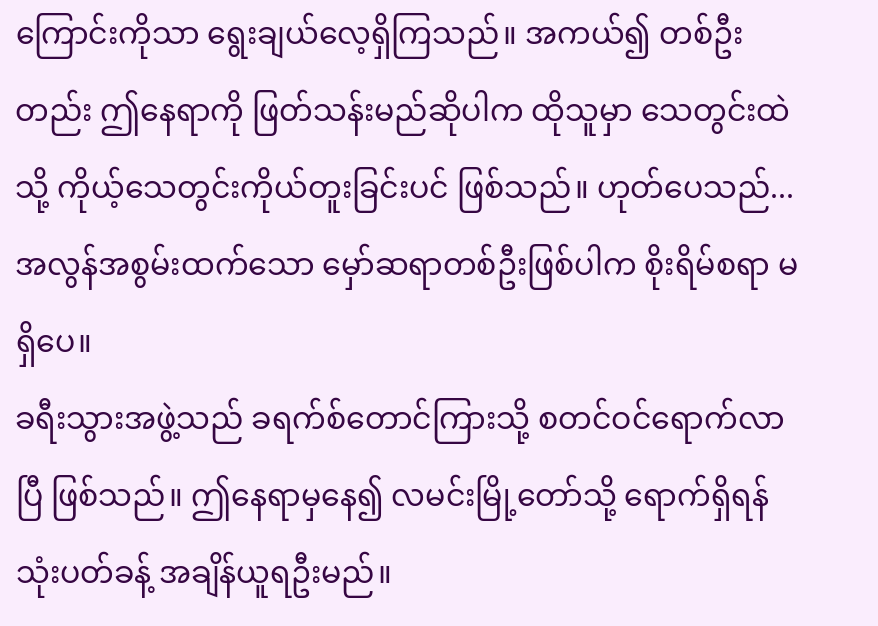ကြောင်းကိုသာ ရွေးချယ်လေ့ရှိကြသည်။ အကယ်၍ တစ်ဦးတည်း ဤနေရာကို ဖြတ်သန်းမည်ဆိုပါက ထိုသူမှာ သေတွင်းထဲသို့ ကိုယ့်သေတွင်းကိုယ်တူးခြင်းပင် ဖြစ်သည်။ ဟုတ်ပေသည်... အလွန်အစွမ်းထက်သော မှော်ဆရာတစ်ဦးဖြစ်ပါက စိုးရိမ်စရာ မရှိပေ။
ခရီးသွားအဖွဲ့သည် ခရက်စ်တောင်ကြားသို့ စတင်ဝင်ရောက်လာပြီ ဖြစ်သည်။ ဤနေရာမှနေ၍ လမင်းမြို့တော်သို့ ရောက်ရှိရန် သုံးပတ်ခန့် အချိန်ယူရဦးမည်။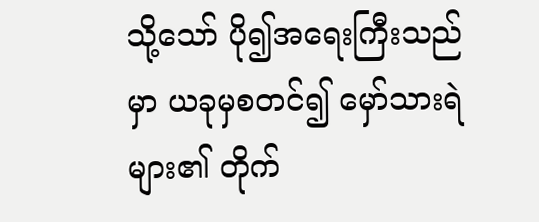သို့သော် ပို၍အရေးကြီးသည်မှာ ယခုမှစတင်၍ မှော်သားရဲများ၏ တိုက်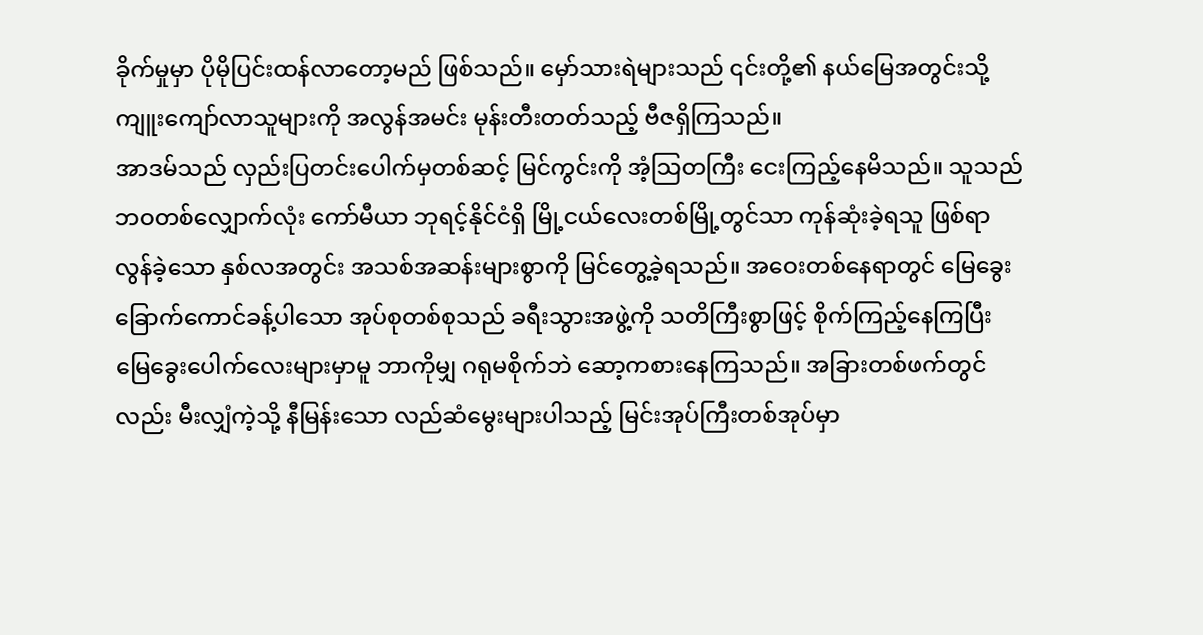ခိုက်မှုမှာ ပိုမိုပြင်းထန်လာတော့မည် ဖြစ်သည်။ မှော်သားရဲများသည် ၎င်းတို့၏ နယ်မြေအတွင်းသို့ ကျူးကျော်လာသူများကို အလွန်အမင်း မုန်းတီးတတ်သည့် ဗီဇရှိကြသည်။
အာဒမ်သည် လှည်းပြတင်းပေါက်မှတစ်ဆင့် မြင်ကွင်းကို အံ့သြတကြီး ငေးကြည့်နေမိသည်။ သူသည် ဘဝတစ်လျှောက်လုံး ကော်မီယာ ဘုရင့်နိုင်ငံရှိ မြို့ငယ်လေးတစ်မြို့တွင်သာ ကုန်ဆုံးခဲ့ရသူ ဖြစ်ရာ လွန်ခဲ့သော နှစ်လအတွင်း အသစ်အဆန်းများစွာကို မြင်တွေ့ခဲ့ရသည်။ အဝေးတစ်နေရာတွင် မြေခွေးခြောက်ကောင်ခန့်ပါသော အုပ်စုတစ်စုသည် ခရီးသွားအဖွဲ့ကို သတိကြီးစွာဖြင့် စိုက်ကြည့်နေကြပြီး မြေခွေးပေါက်လေးများမှာမူ ဘာကိုမျှ ဂရုမစိုက်ဘဲ ဆော့ကစားနေကြသည်။ အခြားတစ်ဖက်တွင်လည်း မီးလျှံကဲ့သို့ နီမြန်းသော လည်ဆံမွေးများပါသည့် မြင်းအုပ်ကြီးတစ်အုပ်မှာ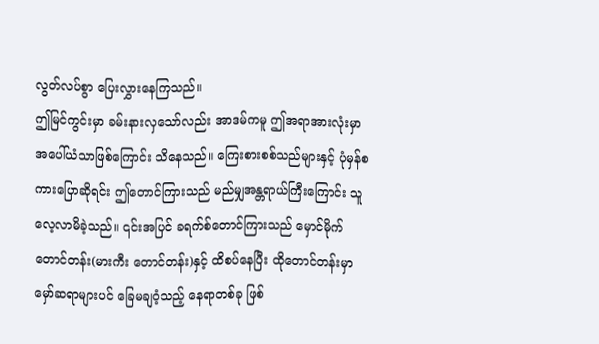လွတ်လပ်စွာ ပြေးလွှားနေကြသည်။
ဤမြင်ကွင်းမှာ ခမ်းနားလှသော်လည်း အာဒမ်ကမူ ဤအရာအားလုံးမှာ အပေါ်ယံသာဖြစ်ကြောင်း သိနေသည်။ ကြေးစားစစ်သည်များနှင့် ပုံမှန်စကားပြောဆိုရင်း ဤတောင်ကြားသည် မည်မျှအန္တရာယ်ကြီးကြောင်း သူ လေ့လာမိခဲ့သည်။ ၎င်းအပြင် ခရက်စ်တောင်ကြားသည် မှောင်မိုက်တောင်တန်း(မားကီး တောင်တန်း)နှင့် ထိစပ်နေပြီး ထိုတောင်တန်းမှာ မှော်ဆရာများပင် ခြေမချဝံ့သည့် နေရာတစ်ခု ဖြစ်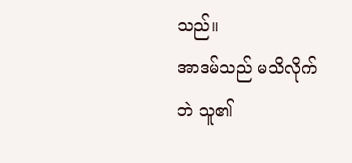သည်။
အာဒမ်သည် မသိလိုက်ဘဲ သူ၏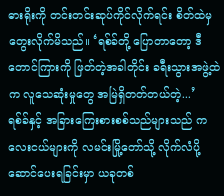ဓားရိုးကို တင်းတင်းဆုပ်ကိုင်လိုက်ရင်း စိတ်ထဲမှ တွေးလိုက်မိသည်။ ‘ရစ်ခ်တို့ ပြောတာတော့ ဒီတောင်ကြားကို ဖြတ်တဲ့အခါတိုင်း ခရီးသွားအဖွဲ့ထဲက လူသေဆုံးမှုတွေ အမြဲရှိတတ်တယ်တဲ့...’
ရစ်ခ်နှင့် အခြားကြေးစားစစ်သည်များသည် ကလေးငယ်များကို လမင်းမြို့တော်သို့ လိုက်လံပို့ဆောင်ပေးရခြင်းမှာ ယခုတစ်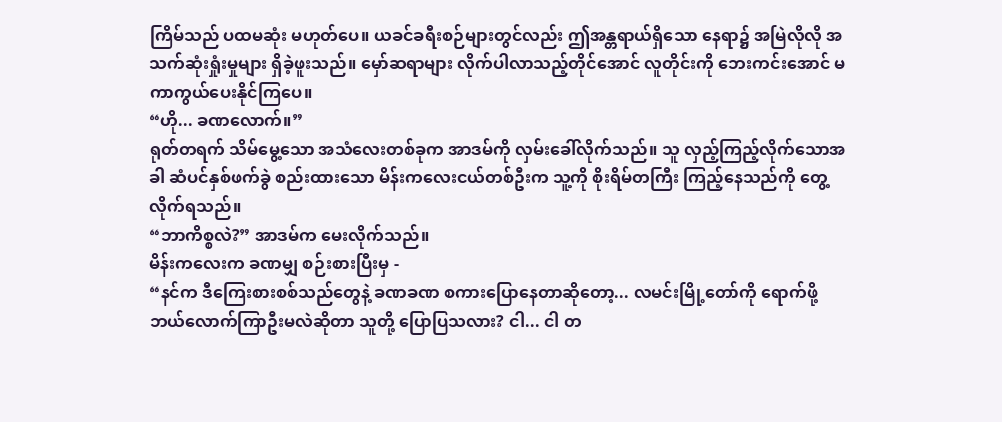ကြိမ်သည် ပထမဆုံး မဟုတ်ပေ။ ယခင်ခရီးစဉ်များတွင်လည်း ဤအန္တရာယ်ရှိသော နေရာ၌ အမြဲလိုလို အသက်ဆုံးရှုံးမှုများ ရှိခဲ့ဖူးသည်။ မှော်ဆရာများ လိုက်ပါလာသည့်တိုင်အောင် လူတိုင်းကို ဘေးကင်းအောင် မကာကွယ်ပေးနိုင်ကြပေ။
“ဟို... ခဏလောက်။”
ရုတ်တရက် သိမ်မွေ့သော အသံလေးတစ်ခုက အာဒမ်ကို လှမ်းခေါ်လိုက်သည်။ သူ လှည့်ကြည့်လိုက်သောအခါ ဆံပင်နှစ်ဖက်ခွဲ စည်းထားသော မိန်းကလေးငယ်တစ်ဦးက သူ့ကို စိုးရိမ်တကြီး ကြည့်နေသည်ကို တွေ့လိုက်ရသည်။
“ဘာကိစ္စလဲ?” အာဒမ်က မေးလိုက်သည်။
မိန်းကလေးက ခဏမျှ စဉ်းစားပြီးမှ -
“နင်က ဒီကြေးစားစစ်သည်တွေနဲ့ ခဏခဏ စကားပြောနေတာဆိုတော့... လမင်းမြို့တော်ကို ရောက်ဖို့ ဘယ်လောက်ကြာဦးမလဲဆိုတာ သူတို့ ပြောပြသလား? ငါ... ငါ တ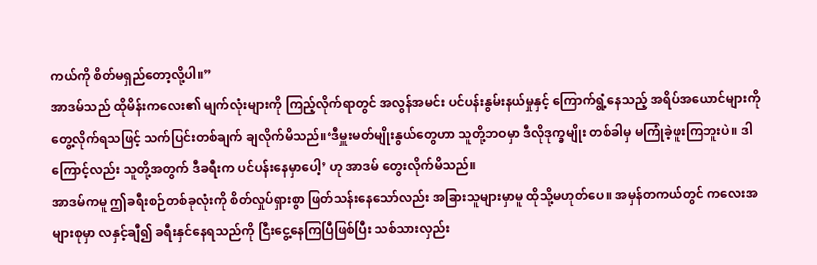ကယ်ကို စိတ်မရှည်တော့လို့ပါ။”
အာဒမ်သည် ထိုမိန်းကလေး၏ မျက်လုံးများကို ကြည့်လိုက်ရာတွင် အလွန်အမင်း ပင်ပန်းနွမ်းနယ်မှုနှင့် ကြောက်ရွံ့နေသည့် အရိပ်အယောင်များကို တွေ့လိုက်ရသဖြင့် သက်ပြင်းတစ်ချက် ချလိုက်မိသည်။‘ဒီမှူးမတ်မျိုးနွယ်တွေဟာ သူတို့ဘဝမှာ ဒီလိုဒုက္ခမျိုး တစ်ခါမှ မကြုံခဲ့ဖူးကြဘူးပဲ။ ဒါကြောင့်လည်း သူတို့အတွက် ဒီခရီးက ပင်ပန်းနေမှာပေါ့’ ဟု အာဒမ် တွေးလိုက်မိသည်။
အာဒမ်ကမူ ဤခရီးစဉ်တစ်ခုလုံးကို စိတ်လှုပ်ရှားစွာ ဖြတ်သန်းနေသော်လည်း အခြားသူများမှာမူ ထိုသို့မဟုတ်ပေ။ အမှန်တကယ်တွင် ကလေးအများစုမှာ လနှင့်ချီ၍ ခရီးနှင်နေရသည်ကို ငြီးငွေ့နေကြပြီဖြစ်ပြီး သစ်သားလှည်း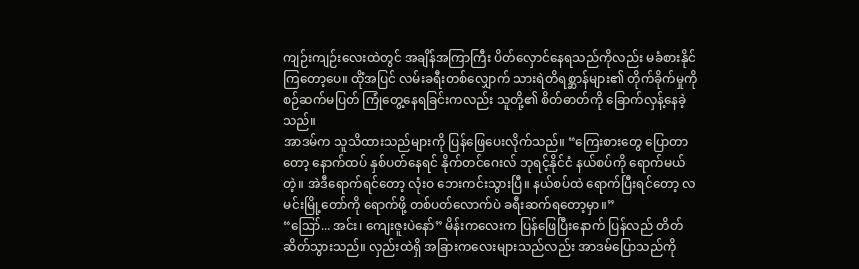ကျဉ်းကျဉ်းလေးထဲတွင် အချိန်အကြာကြီး ပိတ်လှောင်နေရသည်ကိုလည်း မခံစားနိုင်ကြတော့ပေ။ ထိုံအပြင် လမ်းခရီးတစ်လျှောက် သားရဲတိရစ္ဆာန်များ၏ တိုက်ခိုက်မှုကို စဉ်ဆက်မပြတ် ကြုံတွေ့နေရခြင်းကလည်း သူတို့၏ စိတ်ဓာတ်ကို ခြောက်လှန့်နေခဲ့သည်။
အာဒမ်က သူသိထားသည်များကို ပြန်ဖြေပေးလိုက်သည်။ “ကြေးစားတွေ ပြောတာတော့ နောက်ထပ် နှစ်ပတ်နေရင် နိုက်တင်ဂေးလ် ဘုရင့်နိုင်ငံ နယ်စပ်ကို ရောက်မယ်တဲ့။ အဲဒီရောက်ရင်တော့ လုံးဝ ဘေးကင်းသွားပြီ။ နယ်စပ်ထဲ ရောက်ပြီးရင်တော့ လမင်းမြို့တော်ကို ရောက်ဖို့ တစ်ပတ်လောက်ပဲ ခရီးဆက်ရတော့မှာ။”
“ဪ... အင်း၊ ကျေးဇူးပဲနော်” မိန်းကလေးက ပြန်ဖြေပြီးနောက် ပြန်လည် တိတ်ဆိတ်သွားသည်။ လှည်းထဲရှိ အခြားကလေးများသည်လည်း အာဒမ်ပြောသည်ကို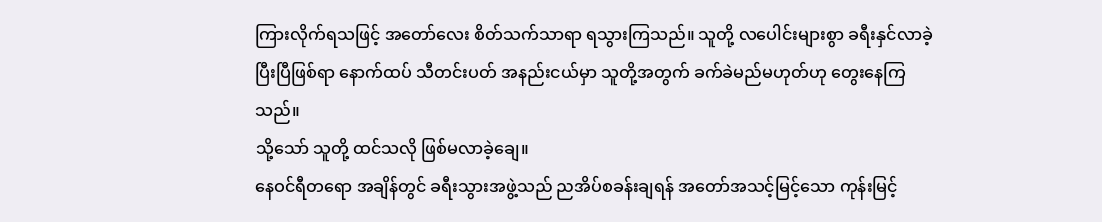ကြားလိုက်ရသဖြင့် အတော်လေး စိတ်သက်သာရာ ရသွားကြသည်။ သူတို့ လပေါင်းများစွာ ခရီးနှင်လာခဲ့ပြီးပြီဖြစ်ရာ နောက်ထပ် သီတင်းပတ် အနည်းငယ်မှာ သူတို့အတွက် ခက်ခဲမည်မဟုတ်ဟု တွေးနေကြသည်။
သို့သော် သူတို့ ထင်သလို ဖြစ်မလာခဲ့ချေ။
နေဝင်ရီတရော အချိန်တွင် ခရီးသွားအဖွဲ့သည် ညအိပ်စခန်းချရန် အတော်အသင့်မြင့်သော ကုန်းမြင့်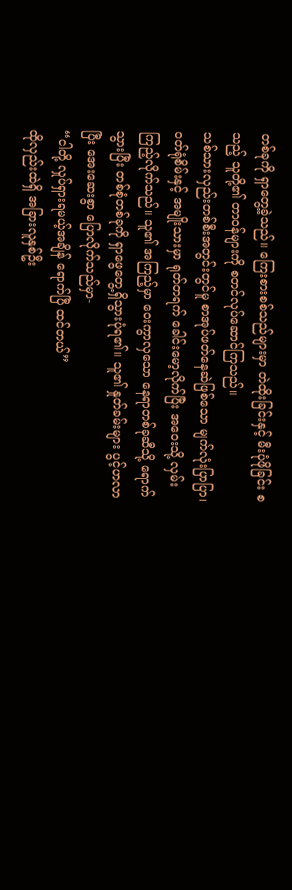တစ်ခုကို ရှာတွေ့ခဲ့သည်။ ကြေးစားစစ်သည်များမှာ တဲထိုးခြင်းနှင့် မီးပုံဖိုခြင်း စသည့် သူတို့၏ တာဝန်များကို စတင်လုပ်ဆောင်ကြသည်။
သစ်သားလှည်းတစ်စီးအတွင်းတွင်မူ စာအုပ်ဖတ်နေဆဲဖြစ်သော မျက်လုံးပြာပြာ၊ ဝတ်ရုံစိမ်းနှင့် အမျိုးသားမှာ ရုတ်တရက် ခေါင်းမော့လိုက်ပြီး အဝေးသို့ လှမ်းကြည့်လိုက်သည်။ သူ၏ အကြည့်မှာ ဝေးကွာလှသော နေရာတစ်ခုဆီသို့ ရောက်သွားပြီး တစ်စုံတစ်ခုကို ရှာဖွေတွေ့ရှိသွားပုံရ၏။ သူ၏ နှုတ်ခမ်းများ ပွင့်ဟလာပြီး အေးဆေးစွာ ပြောလိုက်သည်မှာ-
“ငါတို့ လှုပ်ရှားရမယ့်အချိန် ရောက်ပြီ ထင်တယ်”
ထိုလှည်းထဲရှိ အခြားလူနှစ်ဦး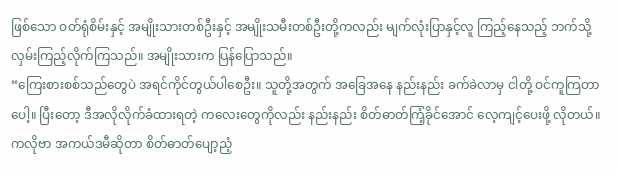ဖြစ်သော ဝတ်ရုံစိမ်းနှင့် အမျိုးသားတစ်ဦးနှင့် အမျိုးသမီးတစ်ဦးတို့ကလည်း မျက်လုံးပြာနှင့်လူ ကြည့်နေသည့် ဘက်သို့ လှမ်းကြည့်လိုက်ကြသည်။ အမျိုးသားက ပြန်ပြောသည်။
“ကြေးစားစစ်သည်တွေပဲ အရင်ကိုင်တွယ်ပါစေဦး။ သူတို့အတွက် အခြေအနေ နည်းနည်း ခက်ခဲလာမှ ငါတို့ ဝင်ကူကြတာပေါ့။ ပြီးတော့ ဒီအလိုလိုက်ခံထားရတဲ့ ကလေးတွေကိုလည်း နည်းနည်း စိတ်ဓာတ်ကြံ့ခိုင်အောင် လေ့ကျင့်ပေးဖို့ လိုတယ်။ ကလိုဗာ အကယ်ဒမီဆိုတာ စိတ်ဓာတ်ပျော့ညံ့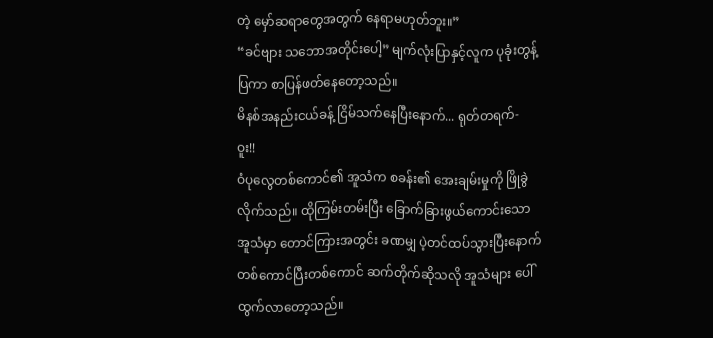တဲ့ မှော်ဆရာတွေအတွက် နေရာမဟုတ်ဘူး။”
“ခင်ဗျား သဘောအတိုင်းပေါ့” မျက်လုံးပြာနှင့်လူက ပုခုံးတွန့်ပြကာ စာပြန်ဖတ်နေတော့သည်။
မိနစ်အနည်းငယ်ခန့် ငြိမ်သက်နေပြီးနောက်... ရုတ်တရက်-
ဝူး!!
ဝံပုလွေတစ်ကောင်၏ အူသံက စခန်း၏ အေးချမ်းမှုကို ဖြိုခွဲလိုက်သည်။ ထိုကြမ်းတမ်းပြီး ခြောက်ခြားဖွယ်ကောင်းသော အူသံမှာ တောင်ကြားအတွင်း ခဏမျှ ပဲ့တင်ထပ်သွားပြီးနောက် တစ်ကောင်ပြီးတစ်ကောင် ဆက်တိုက်ဆိုသလို အူသံများ ပေါ်ထွက်လာတော့သည်။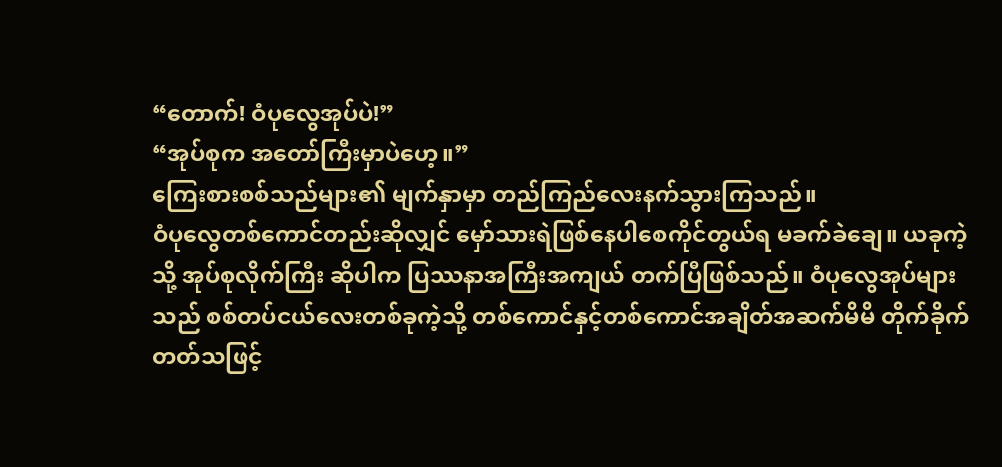“တောက်! ဝံပုလွေအုပ်ပဲ!”
“အုပ်စုက အတော်ကြီးမှာပဲဟေ့။”
ကြေးစားစစ်သည်များ၏ မျက်နှာမှာ တည်ကြည်လေးနက်သွားကြသည်။
ဝံပုလွေတစ်ကောင်တည်းဆိုလျှင် မှော်သားရဲဖြစ်နေပါစေကိုင်တွယ်ရ မခက်ခဲချေ။ ယခုကဲ့သို့ အုပ်စုလိုက်ကြီး ဆိုပါက ပြဿနာအကြီးအကျယ် တက်ပြီဖြစ်သည်။ ဝံပုလွေအုပ်များသည် စစ်တပ်ငယ်လေးတစ်ခုကဲ့သို့ တစ်ကောင်နှင့်တစ်ကောင်အချိတ်အဆက်မိမိ တိုက်ခိုက်တတ်သဖြင့်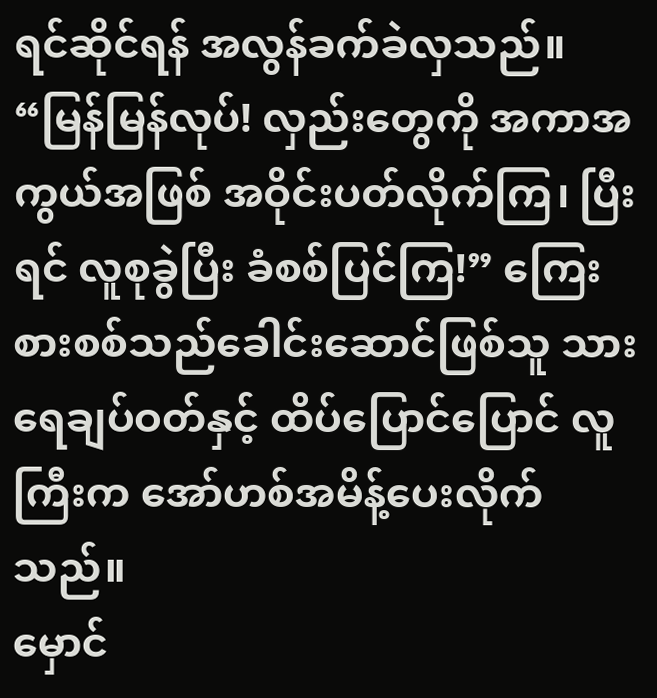ရင်ဆိုင်ရန် အလွန်ခက်ခဲလှသည်။
“မြန်မြန်လုပ်! လှည်းတွေကို အကာအကွယ်အဖြစ် အဝိုင်းပတ်လိုက်ကြ၊ ပြီးရင် လူစုခွဲပြီး ခံစစ်ပြင်ကြ!” ကြေးစားစစ်သည်ခေါင်းဆောင်ဖြစ်သူ သားရေချပ်ဝတ်နှင့် ထိပ်ပြောင်ပြောင် လူကြီးက အော်ဟစ်အမိန့်ပေးလိုက်သည်။
မှောင်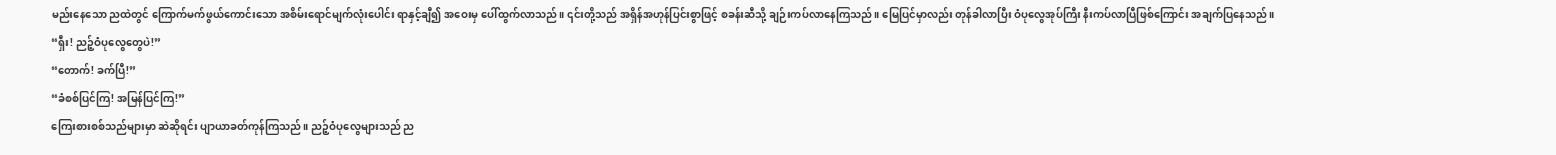မည်းနေသော ညထဲတွင် ကြောက်မက်ဖွယ်ကောင်းသော အစိမ်းရောင်မျက်လုံးပေါင်း ရာနှင့်ချီ၍ အဝေးမှ ပေါ်ထွက်လာသည်။ ၎င်းတို့သည် အရှိန်အဟုန်ပြင်းစွာဖြင့် စခန်းဆီသို့ ချဉ်းကပ်လာနေကြသည်။ မြေပြင်မှာလည်း တုန်ခါလာပြီး ဝံပုလွေအုပ်ကြီး နီးကပ်လာပြီဖြစ်ကြောင်း အချက်ပြနေသည်။
“ရှီး! ညဉ့်ဝံပုလွေတွေပဲ!”
“တောက်! ခက်ပြီ!”
“ခံစစ်ပြင်ကြ! အမြန်ပြင်ကြ!”
ကြေးစားစစ်သည်များမှာ ဆဲဆိုရင်း ပျာယာခတ်ကုန်ကြသည်။ ညဉ့်ဝံပုလွေများသည် ည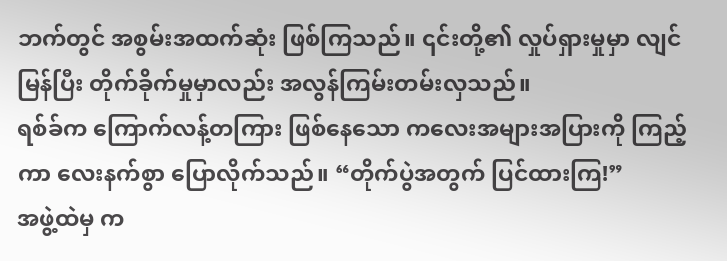ဘက်တွင် အစွမ်းအထက်ဆုံး ဖြစ်ကြသည်။ ၎င်းတို့၏ လှုပ်ရှားမှုမှာ လျင်မြန်ပြီး တိုက်ခိုက်မှုမှာလည်း အလွန်ကြမ်းတမ်းလှသည်။
ရစ်ခ်က ကြောက်လန့်တကြား ဖြစ်နေသော ကလေးအများအပြားကို ကြည့်ကာ လေးနက်စွာ ပြောလိုက်သည်။ “တိုက်ပွဲအတွက် ပြင်ထားကြ!”
အဖွဲ့ထဲမှ က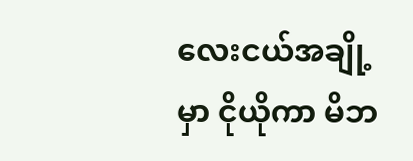လေးငယ်အချို့မှာ ငိုယိုကာ မိဘ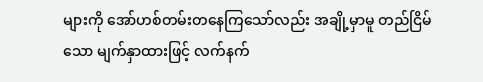များကို အော်ဟစ်တမ်းတနေကြသော်လည်း အချို့မှာမူ တည်ငြိမ်သော မျက်နှာထားဖြင့် လက်နက်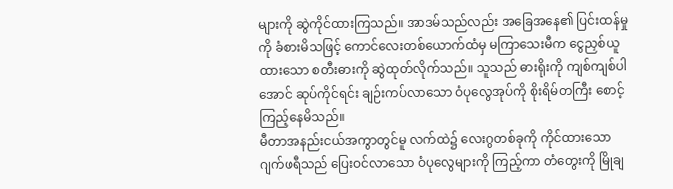များကို ဆွဲကိုင်ထားကြသည်။ အာဒမ်သည်လည်း အခြေအနေ၏ ပြင်းထန်မှုကို ခံစားမိသဖြင့် ကောင်လေးတစ်ယောက်ထံမှ မကြာသေးမီက ငွေညှစ်ယူထားသော စတီးဓားကို ဆွဲထုတ်လိုက်သည်။ သူသည် ဓားရိုးကို ကျစ်ကျစ်ပါအောင် ဆုပ်ကိုင်ရင်း ချဉ်းကပ်လာသော ဝံပုလွေအုပ်ကို စိုးရိမ်တကြီး စောင့်ကြည့်နေမိသည်။
မီတာအနည်းငယ်အကွာတွင်မူ လက်ထဲ၌ လေးဂွတစ်ခုကို ကိုင်ထားသော ဂျက်ဖရီသည် ပြေးဝင်လာသော ဝံပုလွေများကို ကြည့်ကာ တံတွေးကို မြိုချ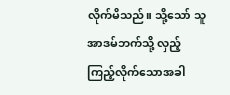လိုက်မိသည်။ သို့သော် သူ အာဒမ်ဘက်သို့ လှည့်ကြည့်လိုက်သောအခါ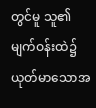တွင်မူ သူ၏ မျက်ဝန်းထဲ၌ ယုတ်မာသောအ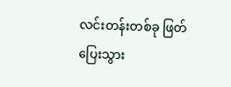လင်းတန်းတစ်ခု ဖြတ်ပြေးသွား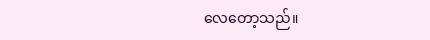လေတော့သည်။